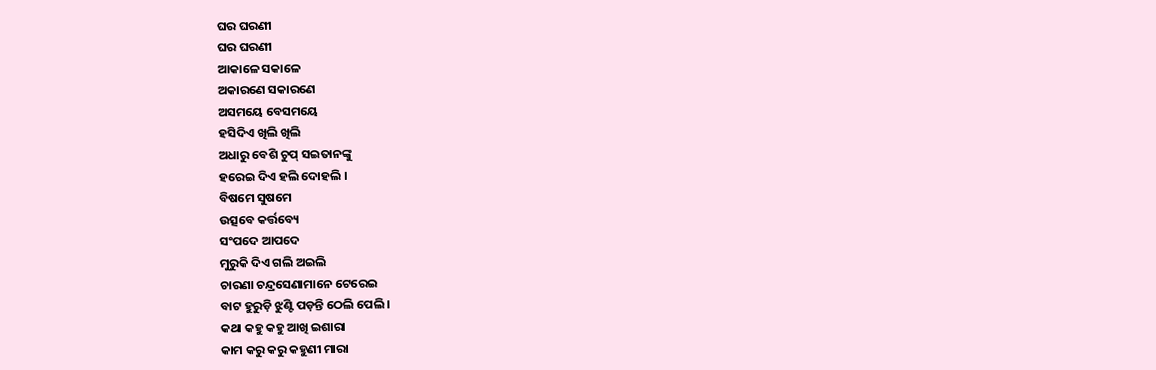ଘର ଘରଣୀ
ଘର ଘରଣୀ
ଆକାଳେ ସକାଳେ
ଅକାରଣେ ସକାରଣେ
ଅସମୟେ ବେସମୟେ
ହସିଦିଏ ଖିଲି ଖିଲି
ଅଧାରୁ ବେଶି ଚୁପ୍ ସଇତାନଙ୍କୁ
ହରେଇ ଦିଏ ହଲି ଦୋହଲି ।
ବିଷମେ ସୁଷମେ
ଉତ୍ସବେ କର୍ତ୍ତବ୍ୟେ
ସଂପଦେ ଆପଦେ
ମୁରୁକି ଦିଏ ଗଲି ଅଇଲି
ଚାରଣା ଚନ୍ଦ୍ରସେଣାମାନେ ଟେରେଇ
ବାଟ ହୁରୁଡ଼ି ଝୁଣ୍ଟି ପଡ଼ନ୍ତି ଠେଲି ପେଲି ।
କଥା କହୁ କହୁ ଆଖି ଇଶାରା
କାମ କରୁ କରୁ କହୁଣୀ ମାରା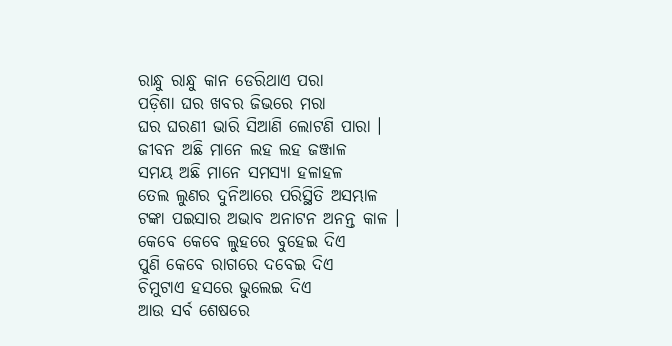ରାନ୍ଧୁ ରାନ୍ଧୁ କାନ ଡେରିଥାଏ ପରା
ପଡ଼ିଶା ଘର ଖବର ଜିଭରେ ମରା
ଘର ଘରଣୀ ଭାରି ସିଆଣି ଲୋଟଣି ପାରା ।
ଜୀବନ ଅଛି ମାନେ ଲହ ଲହ ଜଞ୍ଜାଳ
ସମୟ ଅଛି ମାନେ ସମସ୍ୟା ହଳାହଳ
ତେଲ ଲୁଣର ଦୁନିଆରେ ପରିସ୍ଥିତି ଅସମ୍ଭାଳ
ଟଙ୍କା ପଇସାର ଅଭାବ ଅନାଟନ ଅନନ୍ତ କାଳ ।
କେବେ କେବେ ଲୁହରେ ବୁହେଇ ଦିଏ
ପୁଣି କେବେ ରାଗରେ ଦବେଇ ଦିଏ
ଚିମୁଟାଏ ହସରେ ଭୁଲେଇ ଦିଏ
ଆଉ ସର୍ବ ଶେଷରେ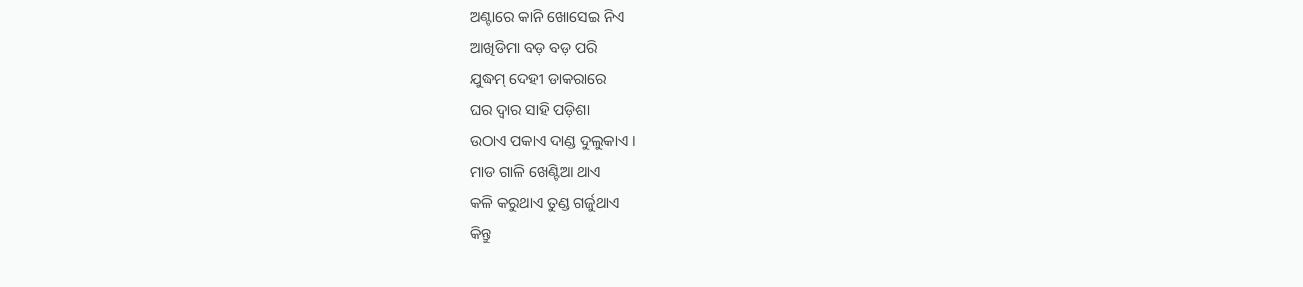ଅଣ୍ଟାରେ କାନି ଖୋସେଇ ନିଏ
ଆଖିଡିମା ବଡ଼ ବଡ଼ ପରି
ଯୁଦ୍ଧମ୍ ଦେହୀ ଡାକରାରେ
ଘର ଦ୍ଵାର ସାହି ପଡ଼ିଶା
ଉଠାଏ ପକାଏ ଦାଣ୍ଡ ଦୁଲୁକାଏ ।
ମାଡ ଗାଳି ଖେଣ୍ଟିଆ ଥାଏ
କଳି କରୁଥାଏ ତୁଣ୍ଡ ଗର୍ଜୁଥାଏ
କିନ୍ତୁ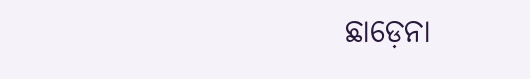ଛାଡ଼େନା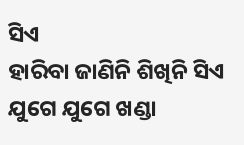ସିଏ
ହାରିବା ଜାଣିନି ଶିଖିନି ସିଏ
ଯୁଗେ ଯୁଗେ ଖଣ୍ଡା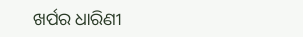ଖର୍ପର ଧାରିଣୀ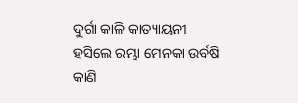ଦୁର୍ଗା କାଳି କାତ୍ୟାୟନୀ
ହସିଲେ ରମ୍ଭା ମେନକା ଉର୍ବଷି କାଣି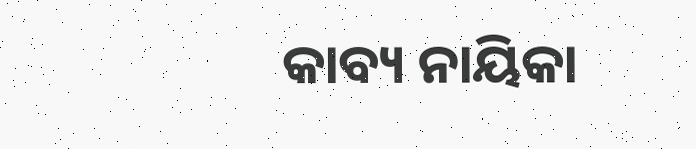କାବ୍ୟ ନାୟିକା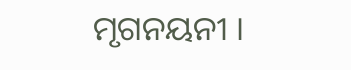ମୃଗନୟନୀ ।